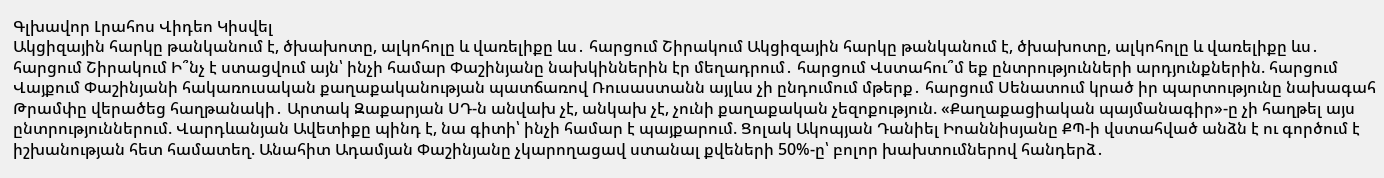Գլխավոր Լրահոս Վիդեո Կիսվել
Ակցիզային հարկը թանկանում է, ծխախոտը, ալկոհոլը և վառելիքը ևս․ հարցում Շիրակում Ակցիզային հարկը թանկանում է, ծխախոտը, ալկոհոլը և վառելիքը ևս․ հարցում Շիրակում Ի՞նչ է ստացվում այն՝ ինչի համար Փաշինյանը նախկիններին էր մեղադրում․ հարցում Վստահու՞մ եք ընտրությունների արդյունքներին. հարցում Վայքում Փաշինյանի հակառուսական քաղաքականության պատճառով Ռուսաստանն այլևս չի ընդումում մթերք․ հարցում Սենատում կրած իր պարտությունը նախագահ Թրամփը վերածեց հաղթանակի․ Արտակ Զաքարյան ՍԴ-ն անվախ չէ, անկախ չէ, չունի քաղաքական չեզոքություն. «Քաղաքացիական պայմանագիր»-ը չի հաղթել այս ընտրություններում. Վարդևանյան Ավետիքը պինդ է, նա գիտի՝ ինչի համար է պայքարում. Ցոլակ Ակոպյան Դանիել Իոաննիսյանը ՔՊ-ի վստահված անձն է ու գործում է իշխանության հետ համատեղ. Անահիտ Ադամյան Փաշինյանը չկարողացավ ստանալ քվեների 50%-ը՝ բոլոր խախտումներով հանդերձ․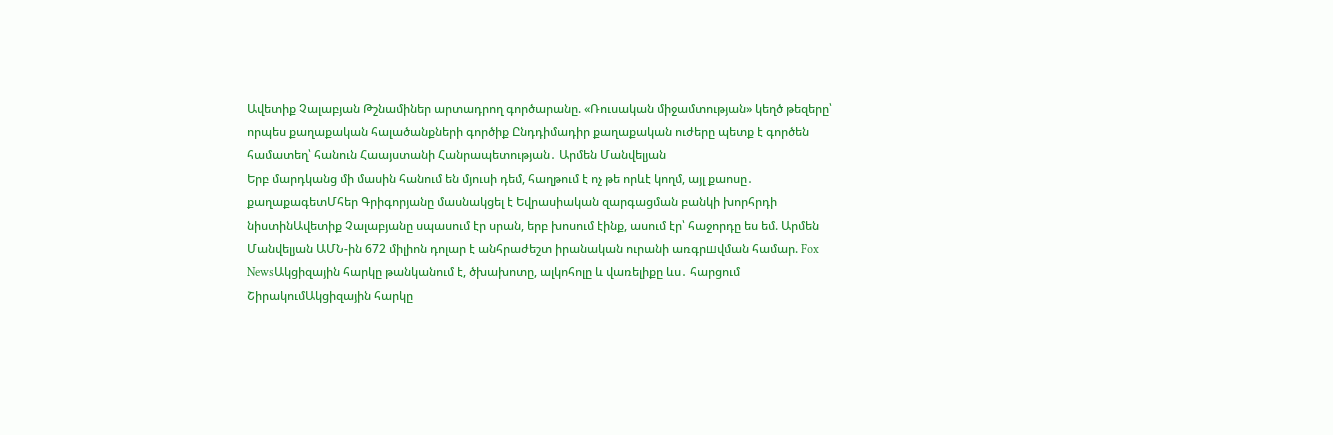Ավետիք Չալաբյան Թշնամիներ արտադրող գործարանը. «Ռուսական միջամտության» կեղծ թեզերը՝ որպես քաղաքական հալածանքների գործիք Ընդդիմադիր քաղաքական ուժերը պետք է գործեն համատեղ՝ հանուն Հաայստանի Հանրապետության․ Արմեն Մանվելյան
Երբ մարդկանց մի մասին հանում են մյուսի դեմ, հաղթում է ոչ թե որևէ կողմ, այլ քաոսը․ քաղաքագետՄհեր Գրիգորյանը մասնակցել է Եվրասիական զարգացման բանկի խորհրդի նիստինԱվետիք Չալաբյանը սպասում էր սրան, երբ խոսում էինք, ասում էր՝ հաջորդը ես եմ. Արմեն Մանվելյան ԱՄՆ-ին 672 միլիոն դոլար է անհրաժեշտ իրանական ուրանի առգրшվման համար. Fox NewsԱկցիզային հարկը թանկանում է, ծխախոտը, ալկոհոլը և վառելիքը ևս․ հարցում ՇիրակումԱկցիզային հարկը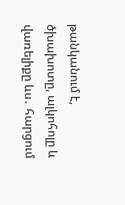թանկանում է, ծխախոտը, ալկոհոլը և վառելիքը ևս․ հարցում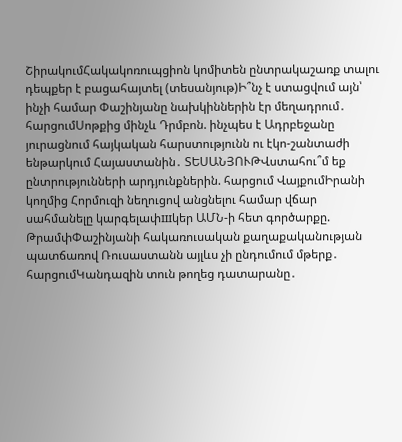ՇիրակումՀակակոռուպցիոն կոմիտեն ընտրակաշառք տալու դեպքեր է բացահայտել (տեսանյութ)Ի՞նչ է ստացվում այն՝ ինչի համար Փաշինյանը նախկիններին էր մեղադրում․ հարցումՍոթքից մինչև Դրմբոն. ինչպես է Ադրբեջանը յուրացնում հայկական հարստությունն ու էկո-շանտաժի ենթարկում Հայաստանին․ ՏԵՍԱՆՅՈՒԹՎստահու՞մ եք ընտրությունների արդյունքներին. հարցում ՎայքումԻրանի կողմից Հորմուզի նեղուցով անցնելու համար վճար սահմանելը կարգելափшկեր ԱՄՆ-ի հետ գործարքը. ԹրամփՓաշինյանի հակառուսական քաղաքականության պատճառով Ռուսաստանն այլևս չի ընդումում մթերք․ հարցումԿանդազին տուն թողեց դատարանը․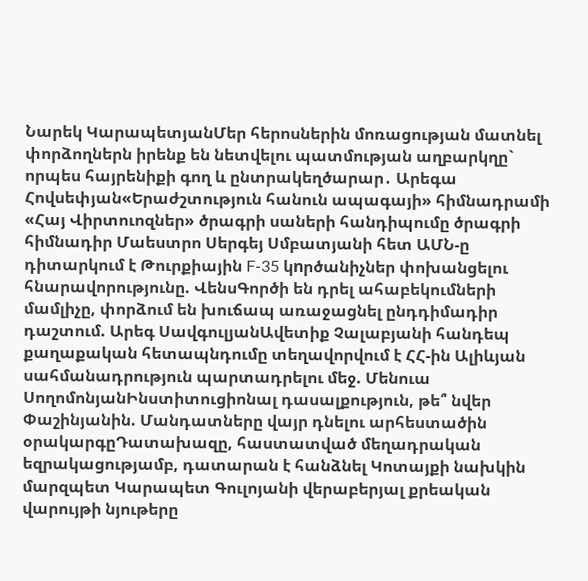Նարեկ ԿարապետյանՄեր հերոսներին մոռացության մատնել փորձողներն իրենք են նետվելու պատմության աղբարկղը` որպես հայրենիքի գող և ընտրակեղծարար․ Արեգա Հովսեփյան«Երաժշտություն հանուն ապագայի» հիմնադրամի «Հայ Վիրտուոզներ» ծրագրի սաների հանդիպումը ծրագրի հիմնադիր Մաեստրո Սերգեյ Սմբատյանի հետ ԱՄՆ-ը դիտարկում է Թուրքիային F-35 կnրծանիչներ փոխանցելու հնարավորությունը. ՎենսԳործի են դրել ահաբեկումների մամլիչը, փորձում են խուճապ առաջացնել ընդդիմադիր դաշտում. Արեգ ՍավգուլյանԱվետիք Չալաբյանի հանդեպ քաղաքական հետապնդումը տեղավորվում է ՀՀ-ին Ալիևյան սահմանադրություն պարտադրելու մեջ. Մենուա ՍողոմոնյանԻնստիտուցիոնալ դասալքություն, թե՞ նվեր Փաշինյանին. Մանդատները վայր դնելու արհեստածին օրակարգըԴատախազը, հաստատված մեղադրական եզրակացությամբ, դատարան է հանձնել Կոտայքի նախկին մարզպետ Կարապետ Գուլոյանի վերաբերյալ քրեական վարույթի նյութերը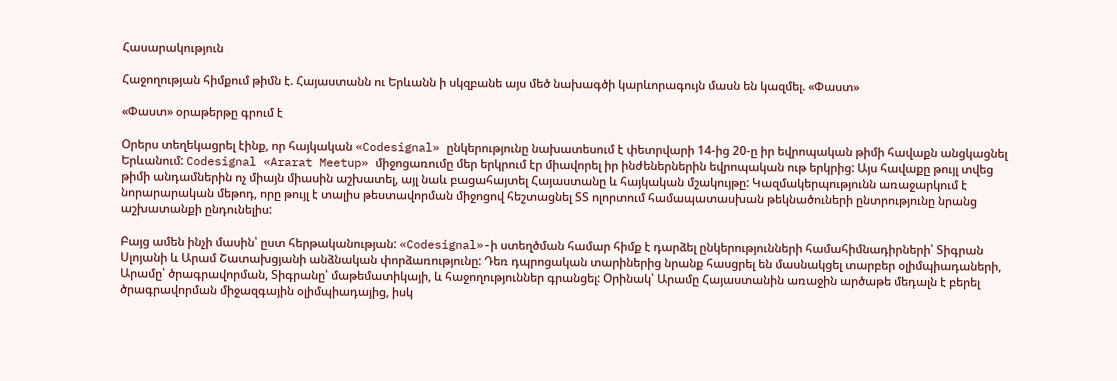Հասարակություն

Հաջողության հիմքում թիմն է. Հայաստանն ու Երևանն ի սկզբանե այս մեծ նախագծի կարևորագույն մասն են կազմել. «Փաստ»

«Փաստ» օրաթերթը գրում է

Օրերս տեղեկացրել էինք, որ հայկական «Codesignal» ընկերությունը նախատեսում է փետրվարի 14-ից 20-ը իր եվրոպական թիմի հավաքն անցկացնել Երևանում: Codesignal «Ararat Meetup» միջոցառումը մեր երկրում էր միավորել իր ինժեներներին եվրոպական ութ երկրից: Այս հավաքը թույլ տվեց թիմի անդամներին ոչ միայն միասին աշխատել, այլ նաև բացահայտել Հայաստանը և հայկական մշակույթը: Կազմակերպությունն առաջարկում է նորարարական մեթոդ, որը թույլ է տալիս թեստավորման միջոցով հեշտացնել ՏՏ ոլորտում համապատասխան թեկնածուների ընտրությունը նրանց աշխատանքի ընդունելիս:

Բայց ամեն ինչի մասին՝ ըստ հերթականության: «Codesignal»-ի ստեղծման համար հիմք է դարձել ընկերությունների համահիմնադիրների՝ Տիգրան Սլոյանի և Արամ Շատախցյանի անձնական փորձառությունը: Դեռ դպրոցական տարիներից նրանք հասցրել են մասնակցել տարբեր օլիմպիադաների, Արամը՝ ծրագրավորման, Տիգրանը՝ մաթեմատիկայի, և հաջողություններ գրանցել: Օրինակ՝ Արամը Հայաստանին առաջին արծաթե մեդալն է բերել ծրագրավորման միջազգային օլիմպիադայից, իսկ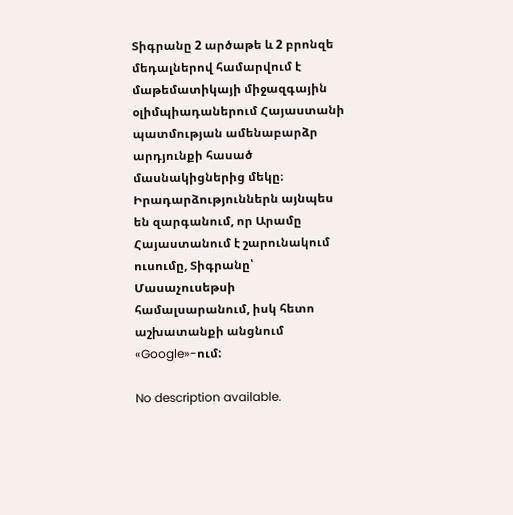Տիգրանը 2 արծաթե և 2 բրոնզե մեդալներով համարվում է մաթեմատիկայի միջազգային օլիմպիադաներում Հայաստանի պատմության ամենաբարձր արդյունքի հասած մասնակիցներից մեկը։ Իրադարձություններն այնպես են զարգանում, որ Արամը Հայաստանում է շարունակում ուսումը, Տիգրանը՝ Մասաչուսեթսի համալսարանում, իսկ հետո աշխատանքի անցնում «Google»-ում:

No description available.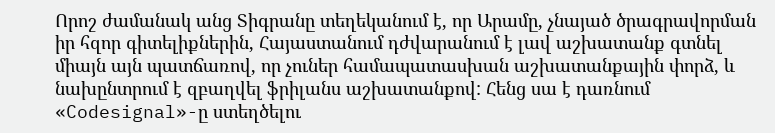Որոշ ժամանակ անց Տիգրանը տեղեկանում է, որ Արամը, չնայած ծրագրավորման իր հզոր գիտելիքներին, Հայաստանում դժվարանում է լավ աշխատանք գտնել միայն այն պատճառով, որ չուներ համապատասխան աշխատանքային փորձ, և նախընտրում է զբաղվել ֆրիլանս աշխատանքով: Հենց սա է դառնում «Codesignal»-ը ստեղծելու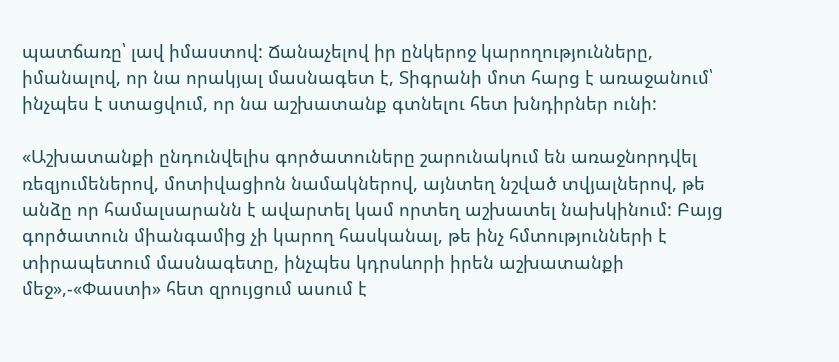պատճառը՝ լավ իմաստով: Ճանաչելով իր ընկերոջ կարողությունները, իմանալով, որ նա որակյալ մասնագետ է, Տիգրանի մոտ հարց է առաջանում՝ ինչպես է ստացվում, որ նա աշխատանք գտնելու հետ խնդիրներ ունի:

«Աշխատանքի ընդունվելիս գործատուները շարունակում են առաջնորդվել ռեզյումեներով, մոտիվացիոն նամակներով, այնտեղ նշված տվյալներով, թե անձը որ համալսարանն է ավարտել կամ որտեղ աշխատել նախկինում: Բայց գործատուն միանգամից չի կարող հասկանալ, թե ինչ հմտությունների է տիրապետում մասնագետը, ինչպես կդրսևորի իրեն աշխատանքի մեջ»,-«Փաստի» հետ զրույցում ասում է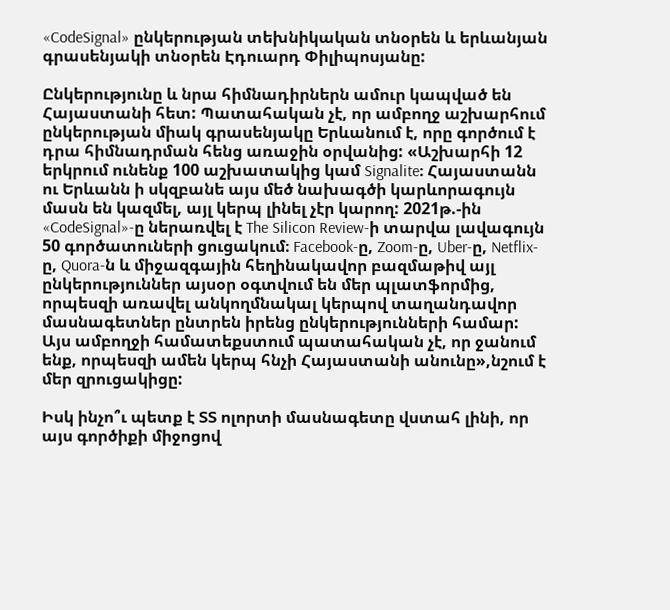«CodeSignal» ընկերության տեխնիկական տնօրեն և երևանյան գրասենյակի տնօրեն Էդուարդ Փիլիպոսյանը:

Ընկերությունը և նրա հիմնադիրներն ամուր կապված են Հայաստանի հետ: Պատահական չէ, որ ամբողջ աշխարհում ընկերության միակ գրասենյակը Երևանում է, որը գործում է դրա հիմնադրման հենց առաջին օրվանից: «Աշխարհի 12 երկրում ունենք 100 աշխատակից կամ Signalite։ Հայաստանն ու Երևանն ի սկզբանե այս մեծ նախագծի կարևորագույն մասն են կազմել, այլ կերպ լինել չէր կարող: 2021թ.-ին «CodeSignal»-ը ներառվել է The Silicon Review-ի տարվա լավագույն 50 գործատուների ցուցակում։ Facebook-ը, Zoom-ը, Uber-ը, Netflix-ը, Quora-ն և միջազգային հեղինակավոր բազմաթիվ այլ ընկերություններ այսօր օգտվում են մեր պլատֆորմից, որպեսզի առավել անկողմնակալ կերպով տաղանդավոր մասնագետներ ընտրեն իրենց ընկերությունների համար: Այս ամբողջի համատեքստում պատահական չէ, որ ջանում ենք, որպեսզի ամեն կերպ հնչի Հայաստանի անունը»,նշում է մեր զրուցակիցը:

Իսկ ինչո՞ւ պետք է ՏՏ ոլորտի մասնագետը վստահ լինի, որ այս գործիքի միջոցով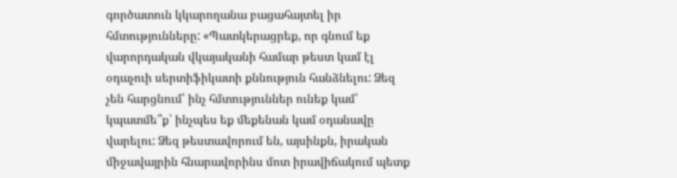գործատուն կկարողանա բացահայտել իր հմտությունները: «Պատկերացրեք, որ գնում եք վարորդական վկայականի համար թեստ կամ էլ օդաչուի սերտիֆիկատի քննություն հանձնելու: Ձեզ չեն հարցնում՝ ինչ հմտություններ ունեք կամ՝ կպատմե՞ք՝ ինչպես եք մեքենան կամ օդանավը վարելու: Ձեզ թեստավորում են, այսինքն, իրական միջավայրին հնարավորինս մոտ իրավիճակում պետք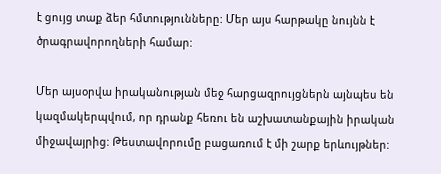է ցույց տաք ձեր հմտությունները: Մեր այս հարթակը նույնն է ծրագրավորողների համար:

Մեր այսօրվա իրականության մեջ հարցազրույցներն այնպես են կազմակերպվում, որ դրանք հեռու են աշխատանքային իրական միջավայրից: Թեստավորումը բացառում է մի շարք երևույթներ: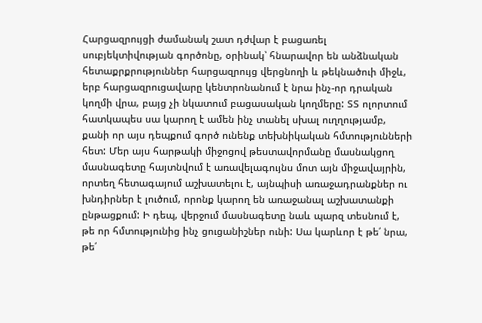Հարցազրույցի ժամանակ շատ դժվար է բացառել սուբյեկտիվության գործոնը, օրինակ՝ հնարավոր են անձնական հետաքրքրություններ հարցազրույց վերցնողի և թեկնածուի միջև, երբ հարցազրուցավարը կենտրոնանում է նրա ինչ-որ դրական կողմի վրա, բայց չի նկատում բացասական կողմերը: ՏՏ ոլորտում հատկապես սա կարող է ամեն ինչ տանել սխալ ուղղությամբ, քանի որ այս դեպքում գործ ունենք տեխնիկական հմտությունների հետ: Մեր այս հարթակի միջոցով թեստավորմանը մասնակցող մասնագետը հայտնվում է առավելագույնս մոտ այն միջավայրին, որտեղ հետագայում աշխատելու է, այնպիսի առաջադրանքներ ու խնդիրներ է լուծում, որոնք կարող են առաջանալ աշխատանքի ընթացքում: Ի դեպ, վերջում մասնագետը նաև պարզ տեսնում է, թե որ հմտությունից ինչ ցուցանիշներ ունի: Սա կարևոր է թե՛ նրա, թե՛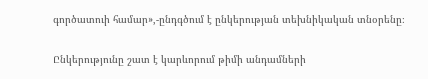գործատուի համար»,-ընդգծում է ընկերության տեխնիկական տնօրենը։

Ընկերությունը շատ է կարևորում թիմի անդամների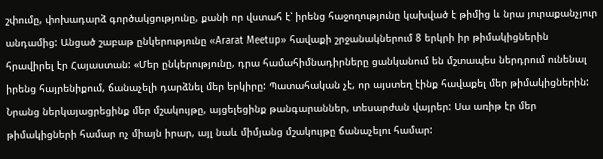շփումը, փոխադարձ գործակցությունը, քանի որ վստահ է՝ իրենց հաջողությունը կախված է թիմից և նրա յուրաքանչյուր անդամից: Անցած շաբաթ ընկերությունը «Ararat Meetup» հավաքի շրջանակներում 8 երկրի իր թիմակիցներին հրավիրել էր Հայաստան: «Մեր ընկերությունը, դրա համահիմնադիրները ցանկանում են մշտապես ներդրում ունենալ իրենց հայրենիքում, ճանաչելի դարձնել մեր երկիրը: Պատահական չէ, որ այստեղ էինք հավաքել մեր թիմակիցներին: Նրանց ներկայացրեցինք մեր մշակույթը, այցելեցինք թանգարաններ, տեսարժան վայրեր: Սա առիթ էր մեր թիմակիցների համար ոչ միայն իրար, այլ նաև միմյանց մշակույթը ճանաչելու համար: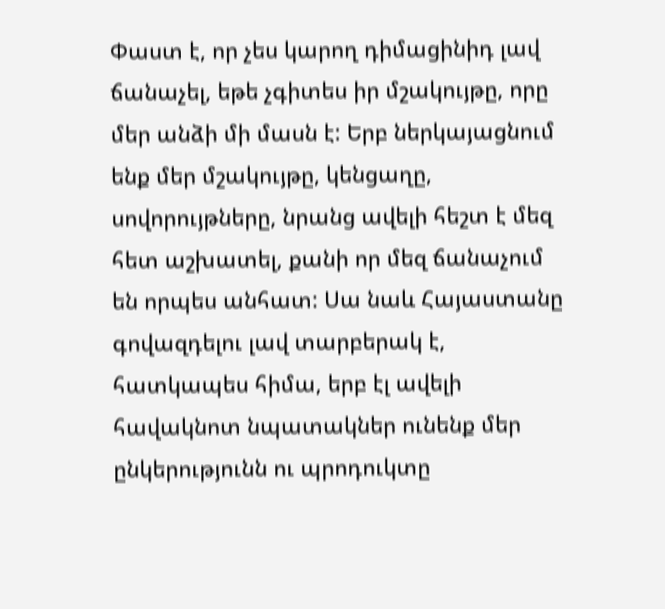Փաստ է, որ չես կարող դիմացինիդ լավ ճանաչել, եթե չգիտես իր մշակույթը, որը մեր անձի մի մասն է: Երբ ներկայացնում ենք մեր մշակույթը, կենցաղը, սովորույթները, նրանց ավելի հեշտ է մեզ հետ աշխատել, քանի որ մեզ ճանաչում են որպես անհատ: Սա նաև Հայաստանը գովազդելու լավ տարբերակ է, հատկապես հիմա, երբ էլ ավելի հավակնոտ նպատակներ ունենք մեր ընկերությունն ու պրոդուկտը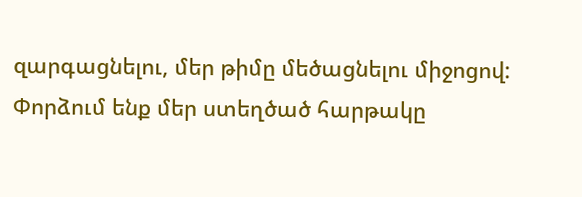զարգացնելու, մեր թիմը մեծացնելու միջոցով: Փորձում ենք մեր ստեղծած հարթակը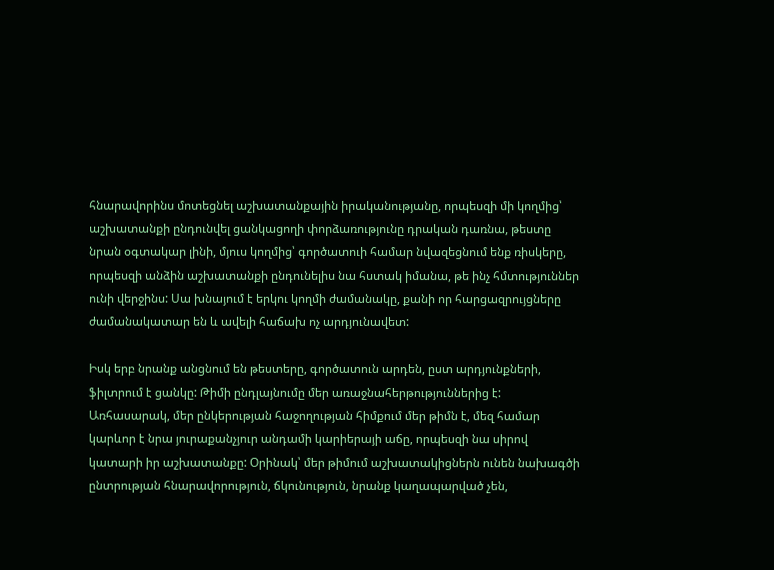հնարավորինս մոտեցնել աշխատանքային իրականությանը, որպեսզի մի կողմից՝ աշխատանքի ընդունվել ցանկացողի փորձառությունը դրական դառնա, թեստը նրան օգտակար լինի, մյուս կողմից՝ գործատուի համար նվազեցնում ենք ռիսկերը, որպեսզի անձին աշխատանքի ընդունելիս նա հստակ իմանա, թե ինչ հմտություններ ունի վերջինս: Սա խնայում է երկու կողմի ժամանակը, քանի որ հարցազրույցները ժամանակատար են և ավելի հաճախ ոչ արդյունավետ:

Իսկ երբ նրանք անցնում են թեստերը, գործատուն արդեն, ըստ արդյունքների, ֆիլտրում է ցանկը: Թիմի ընդլայնումը մեր առաջնահերթություններից է: Առհասարակ, մեր ընկերության հաջողության հիմքում մեր թիմն է, մեզ համար կարևոր է նրա յուրաքանչյուր անդամի կարիերայի աճը, որպեսզի նա սիրով կատարի իր աշխատանքը: Օրինակ՝ մեր թիմում աշխատակիցներն ունեն նախագծի ընտրության հնարավորություն, ճկունություն, նրանք կաղապարված չեն,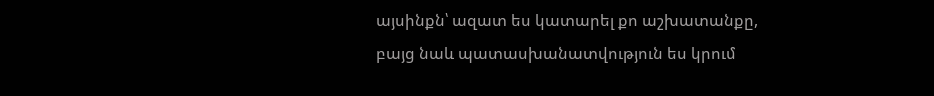այսինքն՝ ազատ ես կատարել քո աշխատանքը, բայց նաև պատասխանատվություն ես կրում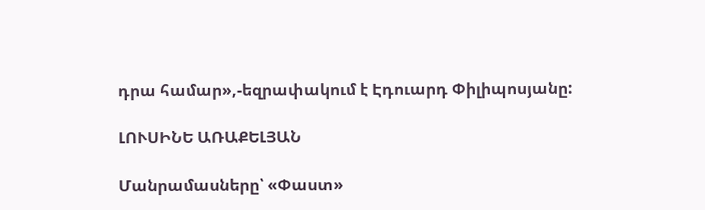դրա համար»,-եզրափակում է Էդուարդ Փիլիպոսյանը:

ԼՈՒՍԻՆԵ ԱՌԱՔԵԼՅԱՆ

Մանրամասները՝ «Փաստ»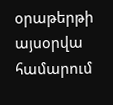օրաթերթի այսօրվա համարում